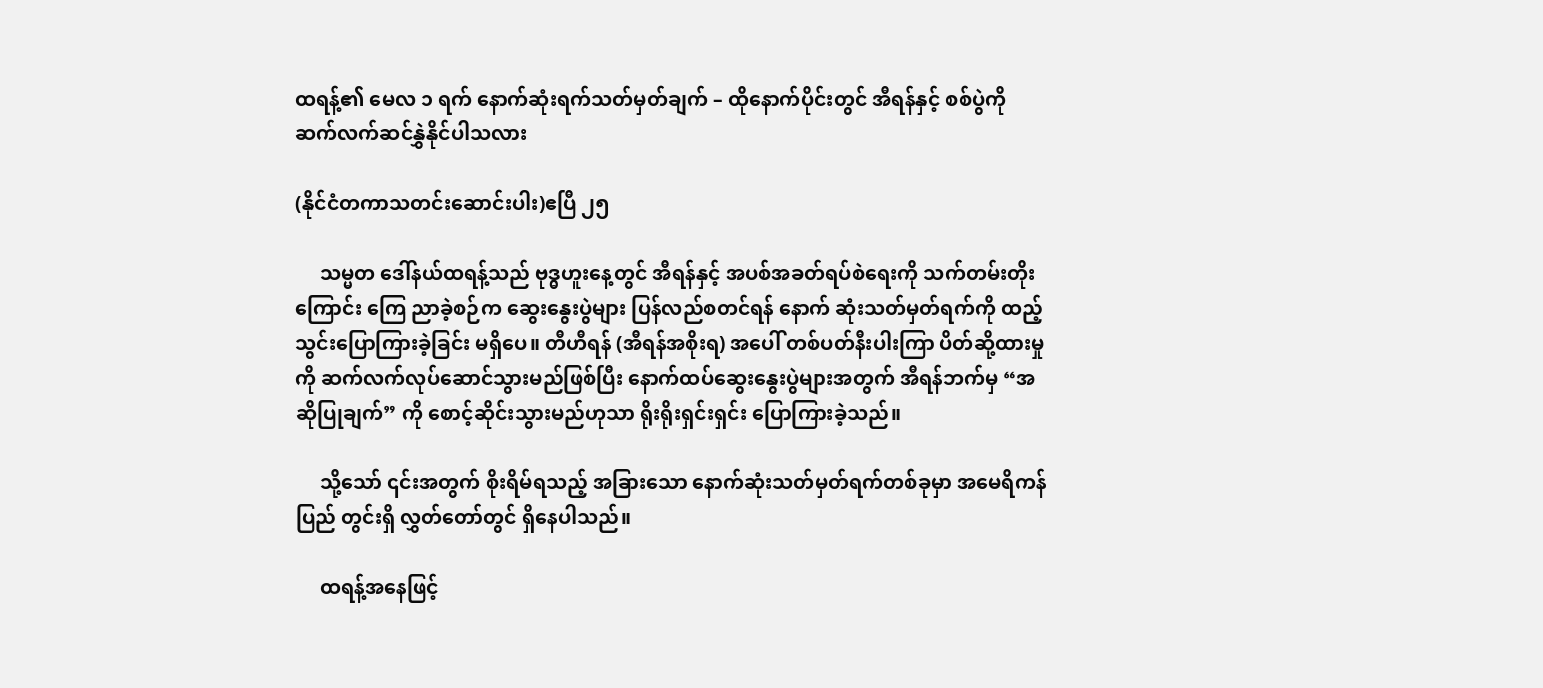ထရန့်၏ မေလ ၁ ရက် နောက်ဆုံးရက်သတ်မှတ်ချက် – ထိုနောက်ပိုင်းတွင် အီရန်နှင့် စစ်ပွဲကို ဆက်လက်ဆင်နွှဲနိုင်ပါသလား

(နိုင်ငံတကာသတင်းဆောင်းပါး)ဧပြီ ၂၅

     သမ္မတ ဒေါ်နယ်ထရန့်သည် ဗုဒ္ဓဟူးနေ့တွင် အီရန်နှင့် အပစ်အခတ်ရပ်စဲရေးကို သက်တမ်းတိုးကြောင်း ကြေ ညာခဲ့စဉ်က ဆွေးနွေးပွဲများ ပြန်လည်စတင်ရန် နောက် ဆုံးသတ်မှတ်ရက်ကို ထည့်သွင်းပြောကြားခဲ့ခြင်း မရှိပေ။ တီဟီရန် (အီရန်အစိုးရ) အပေါ် တစ်ပတ်နီးပါးကြာ ပိတ်ဆို့ထားမှုကို ဆက်လက်လုပ်ဆောင်သွားမည်ဖြစ်ပြီး နောက်ထပ်ဆွေးနွေးပွဲများအတွက် အီရန်ဘက်မှ “အဆိုပြုချက်” ကို စောင့်ဆိုင်းသွားမည်ဟုသာ ရိုးရိုးရှင်းရှင်း ပြောကြားခဲ့သည်။

     သို့သော် ၎င်းအတွက် စိုးရိမ်ရသည့် အခြားသော နောက်ဆုံးသတ်မှတ်ရက်တစ်ခုမှာ အမေရိကန်ပြည် တွင်းရှိ လွှတ်တော်တွင် ရှိနေပါသည်။

     ထရန့်အနေဖြင့်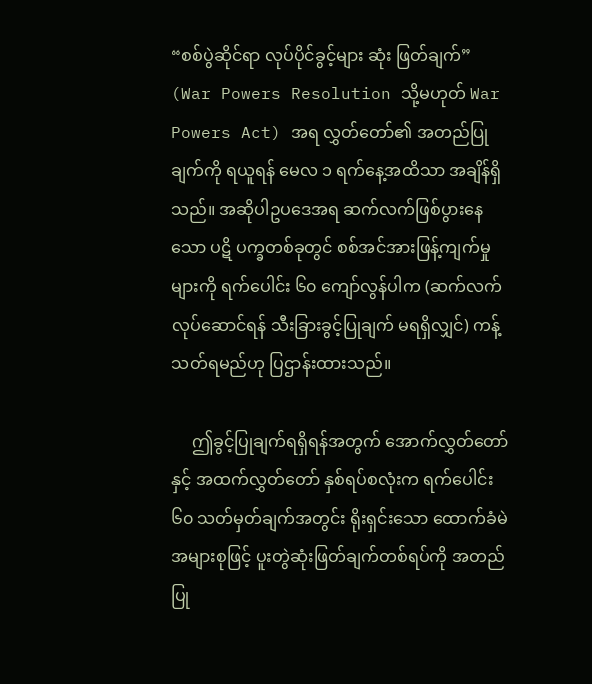“စစ်ပွဲဆိုင်ရာ လုပ်ပိုင်ခွင့်များ ဆုံး ဖြတ်ချက်” (War Powers Resolution သို့မဟုတ် War Powers Act) အရ လွှတ်တော်၏ အတည်ပြုချက်ကို ရယူရန် မေလ ၁ ရက်နေ့အထိသာ အချိန်ရှိသည်။ အဆိုပါဥပဒေအရ ဆက်လက်ဖြစ်ပွားနေသော ပဋိ ပက္ခတစ်ခုတွင် စစ်အင်အားဖြန့်ကျက်မှုများကို ရက်ပေါင်း ၆၀ ကျော်လွန်ပါက (ဆက်လက်လုပ်ဆောင်ရန် သီးခြားခွင့်ပြုချက် မရရှိလျှင်) ကန့်သတ်ရမည်ဟု ပြဌာန်းထားသည်။

     ဤခွင့်ပြုချက်ရရှိရန်အတွက် အောက်လွှတ်တော်နှင့် အထက်လွှတ်တော် နှစ်ရပ်စလုံးက ရက်ပေါင်း ၆၀ သတ်မှတ်ချက်အတွင်း ရိုးရှင်းသော ထောက်ခံမဲအများစုဖြင့် ပူးတွဲဆုံးဖြတ်ချက်တစ်ရပ်ကို အတည် ပြု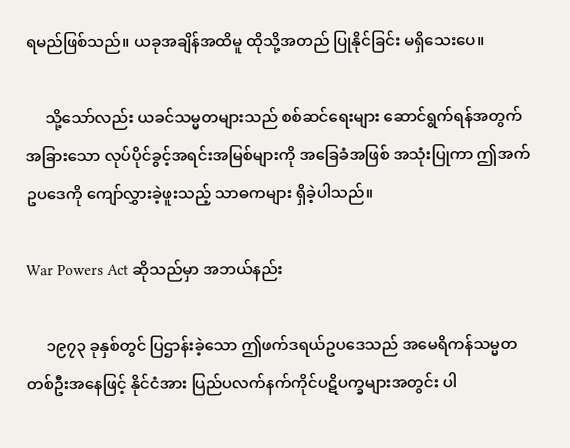ရမည်ဖြစ်သည်။ ယခုအချိန်အထိမူ ထိုသို့အတည် ပြုနိုင်ခြင်း မရှိသေးပေ။

     သို့သော်လည်း ယခင်သမ္မတများသည် စစ်ဆင်ရေးများ ဆောင်ရွက်ရန်အတွက် အခြားသော လုပ်ပိုင်ခွင့်အရင်းအမြစ်များကို အခြေခံအဖြစ် အသုံးပြုကာ ဤအက်ဥပဒေကို ကျော်လွှားခဲ့ဖူးသည့် သာဓကများ ရှိခဲ့ပါသည်။

War Powers Act ဆိုသည်မှာ အဘယ်နည်း

     ၁၉၇၃ ခုနှစ်တွင် ပြဌာန်းခဲ့သော ဤဖက်ဒရယ်ဥပဒေသည် အမေရိကန်သမ္မတတစ်ဦးအနေဖြင့် နိုင်ငံအား ပြည်ပလက်နက်ကိုင်ပဋိပက္ခများအတွင်း ပါ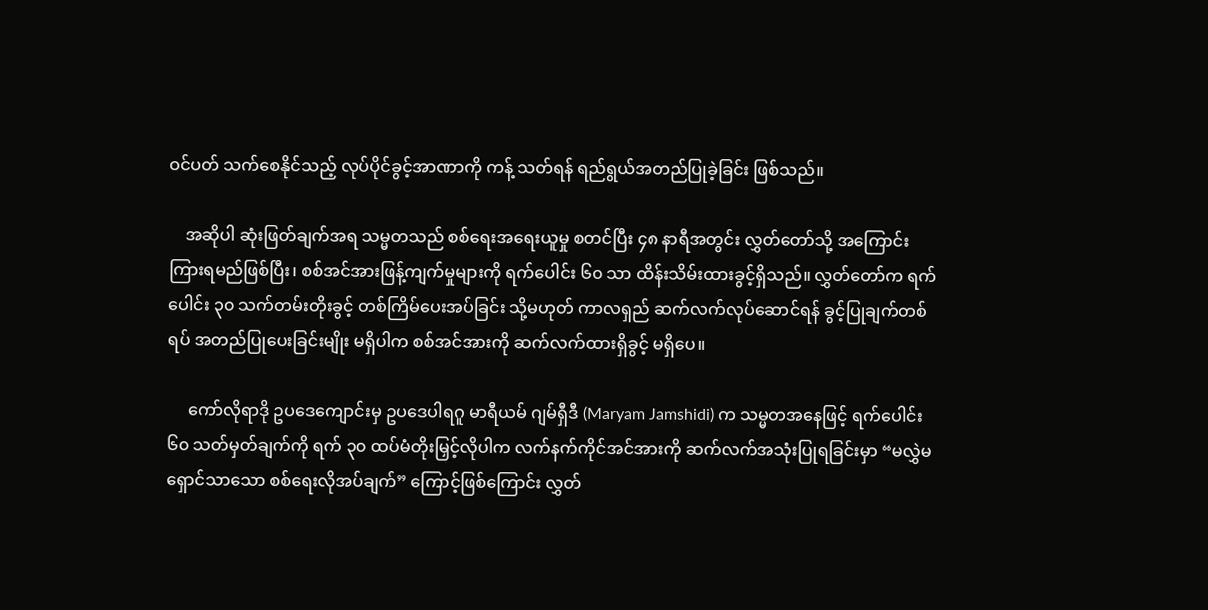ဝင်ပတ် သက်စေနိုင်သည့် လုပ်ပိုင်ခွင့်အာဏာကို ကန့် သတ်ရန် ရည်ရွယ်အတည်ပြုခဲ့ခြင်း ဖြစ်သည်။

    အဆိုပါ ဆုံးဖြတ်ချက်အရ သမ္မတသည် စစ်ရေးအရေးယူမှု စတင်ပြီး ၄၈ နာရီအတွင်း လွှတ်တော်သို့ အကြောင်းကြားရမည်ဖြစ်ပြီး၊ စစ်အင်အားဖြန့်ကျက်မှုများကို ရက်ပေါင်း ၆၀ သာ ထိန်းသိမ်းထားခွင့်ရှိသည်။ လွှတ်တော်က ရက်ပေါင်း ၃၀ သက်တမ်းတိုးခွင့် တစ်ကြိမ်ပေးအပ်ခြင်း သို့မဟုတ် ကာလရှည် ဆက်လက်လုပ်ဆောင်ရန် ခွင့်ပြုချက်တစ်ရပ် အတည်ပြုပေးခြင်းမျိုး မရှိပါက စစ်အင်အားကို ဆက်လက်ထားရှိခွင့် မရှိပေ။

     ကော်လိုရာဒို ဥပဒေကျောင်းမှ ဥပဒေပါရဂူ မာရီယမ် ဂျမ်ရှီဒီ (Maryam Jamshidi) က သမ္မတအနေဖြင့် ရက်ပေါင်း ၆၀ သတ်မှတ်ချက်ကို ရက် ၃၀ ထပ်မံတိုးမြှင့်လိုပါက လက်နက်ကိုင်အင်အားကို ဆက်လက်အသုံးပြုရခြင်းမှာ “မလွှဲမရှောင်သာသော စစ်ရေးလိုအပ်ချက်” ကြောင့်ဖြစ်ကြောင်း လွှတ်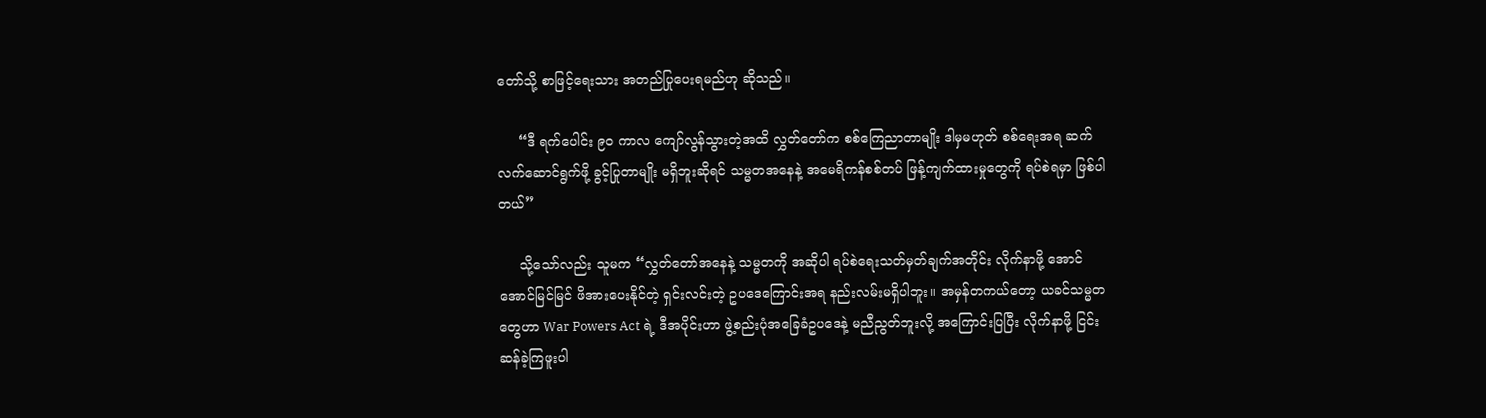တော်သို့ စာဖြင့်ရေးသား အတည်ပြုပေးရမည်ဟု ဆိုသည်။

     “ဒီ ရက်ပေါင်း ၉၀ ကာလ ကျော်လွန်သွားတဲ့အထိ လွှတ်တော်က စစ်ကြေညာတာမျိုး ဒါမှမဟုတ် စစ်ရေးအရ ဆက်လက်ဆောင်ရွက်ဖို့ ခွင့်ပြုတာမျိုး မရှိဘူးဆိုရင် သမ္မတအနေနဲ့ အမေရိကန်စစ်တပ် ဖြန့်ကျက်ထားမှုတွေကို ရပ်စဲရမှာ ဖြစ်ပါတယ်”

     သို့သော်လည်း သူမက “လွှတ်တော်အနေနဲ့ သမ္မတကို အဆိုပါ ရပ်စဲရေးသတ်မှတ်ချက်အတိုင်း လိုက်နာဖို့ အောင်အောင်မြင်မြင် ဖိအားပေးနိုင်တဲ့ ရှင်းလင်းတဲ့ ဥပဒေကြောင်းအရ နည်းလမ်းမရှိပါဘူး။ အမှန်တကယ်တော့ ယခင်သမ္မတတွေဟာ War Powers Act ရဲ့ ဒီအပိုင်းဟာ ဖွဲ့စည်းပုံအခြေခံဥပဒေနဲ့ မညီညွတ်ဘူးလို့ အကြောင်းပြပြီး လိုက်နာဖို့ ငြင်းဆန်ခဲ့ကြဖူးပါ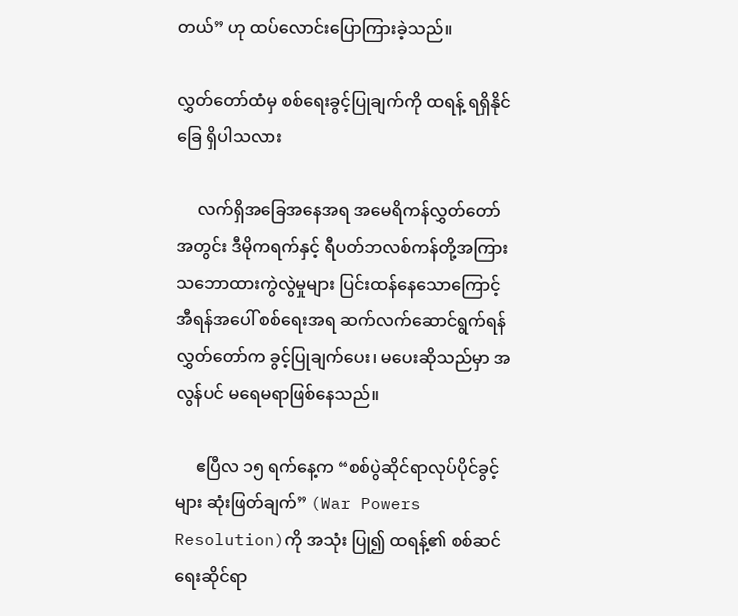တယ်” ဟု ထပ်လောင်းပြောကြားခဲ့သည်။

လွှတ်တော်ထံမှ စစ်ရေးခွင့်ပြုချက်ကို ထရန့် ရရှိနိုင်ခြေ ရှိပါသလား

     လက်ရှိအခြေအနေအရ အမေရိကန်လွှတ်တော်အတွင်း ဒီမိုကရက်နှင့် ရီပတ်ဘလစ်ကန်တို့အကြား သဘောထားကွဲလွဲမှုများ ပြင်းထန်နေသောကြောင့် အီရန်အပေါ် စစ်ရေးအရ ဆက်လက်ဆောင်ရွက်ရန် လွှတ်တော်က ခွင့်ပြုချက်ပေး၊ မပေးဆိုသည်မှာ အလွန်ပင် မရေမရာဖြစ်နေသည်။

     ဧပြီလ ၁၅ ရက်နေ့က “စစ်ပွဲဆိုင်ရာလုပ်ပိုင်ခွင့်များ ဆုံးဖြတ်ချက်” (War Powers Resolution)ကို အသုံး ပြု၍ ထရန့်၏ စစ်ဆင်ရေးဆိုင်ရာ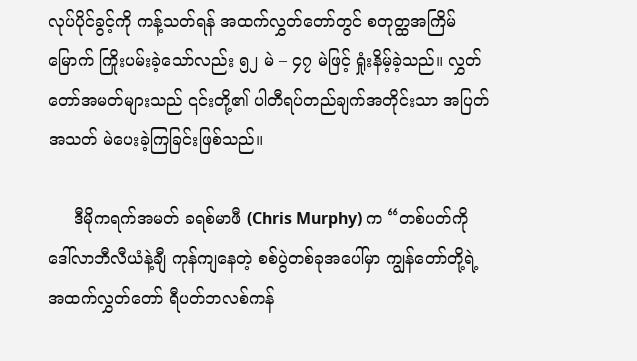လုပ်ပိုင်ခွင့်ကို ကန့်သတ်ရန် အထက်လွှတ်တော်တွင် စတုတ္ထအကြိမ်မြောက် ကြိုးပမ်းခဲ့သော်လည်း ၅၂ မဲ – ၄၇ မဲဖြင့် ရှုံးနိမ့်ခဲ့သည်။ လွှတ်တော်အမတ်များသည် ၎င်းတို့၏ ပါတီရပ်တည်ချက်အတိုင်းသာ အပြတ်အသတ် မဲပေးခဲ့ကြခြင်းဖြစ်သည်။

     ဒီမိုကရက်အမတ် ခရစ်မာဖီ (Chris Murphy) က “တစ်ပတ်ကို ဒေါ်လာဘီလီယံနဲ့ချီ ကုန်ကျနေတဲ့ စစ်ပွဲတစ်ခုအပေါ်မှာ ကျွန်တော်တို့ရဲ့ အထက်လွှတ်တော် ရီပတ်ဘလစ်ကန်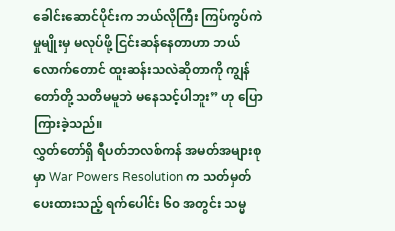ခေါင်းဆောင်ပိုင်းက ဘယ်လိုကြီး ကြပ်ကွပ်ကဲမှုမျိုးမှ မလုပ်ဖို့ ငြင်းဆန်နေတာဟာ ဘယ် လောက်တောင် ထူးဆန်းသလဲဆိုတာကို ကျွန်တော်တို့ သတိမမူဘဲ မနေသင့်ပါဘူး” ဟု ပြောကြားခဲ့သည်။
လွှတ်တော်ရှိ ရီပတ်ဘလစ်ကန် အမတ်အများစုမှာ War Powers Resolution က သတ်မှတ်ပေးထားသည့် ရက်ပေါင်း ၆၀ အတွင်း သမ္မ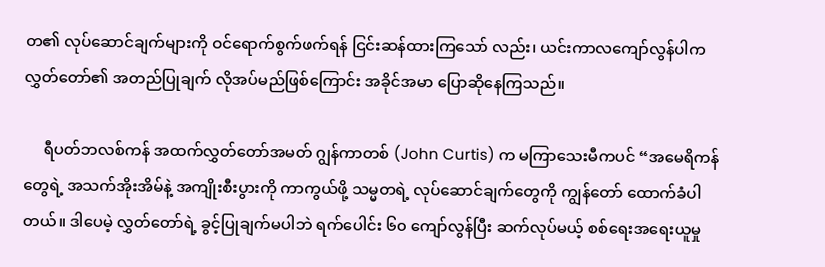တ၏ လုပ်ဆောင်ချက်များကို ဝင်ရောက်စွက်ဖက်ရန် ငြင်းဆန်ထားကြသော် လည်း၊ ယင်းကာလကျော်လွန်ပါက လွှတ်တော်၏ အတည်ပြုချက် လိုအပ်မည်ဖြစ်ကြောင်း အခိုင်အမာ ပြောဆိုနေကြသည်။

     ရီပတ်ဘလစ်ကန် အထက်လွှတ်တော်အမတ် ဂျွန်ကာတစ် (John Curtis) က မကြာသေးမီကပင် “အမေရိကန်တွေရဲ့ အသက်အိုးအိမ်နဲ့ အကျိုးစီးပွားကို ကာကွယ်ဖို့ သမ္မတရဲ့ လုပ်ဆောင်ချက်တွေကို ကျွန်တော် ထောက်ခံပါတယ်။ ဒါပေမဲ့ လွှတ်တော်ရဲ့ ခွင့်ပြုချက်မပါဘဲ ရက်ပေါင်း ၆၀ ကျော်လွန်ပြီး ဆက်လုပ်မယ့် စစ်ရေးအရေးယူမှု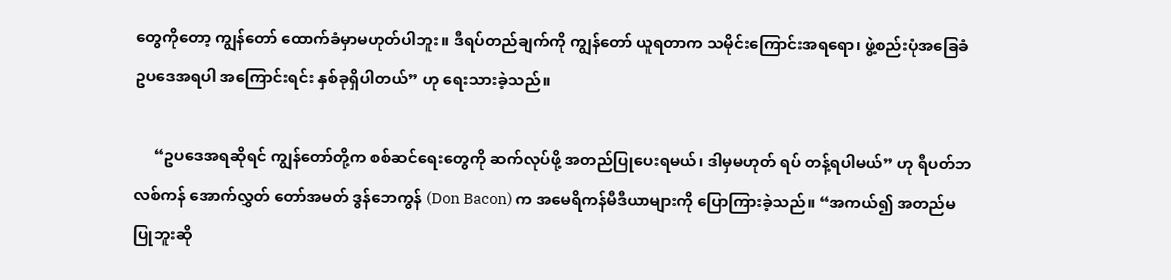တွေကိုတော့ ကျွန်တော် ထောက်ခံမှာမဟုတ်ပါဘူး။ ဒီရပ်တည်ချက်ကို ကျွန်တော် ယူရတာက သမိုင်းကြောင်းအရရော၊ ဖွဲ့စည်းပုံအခြေခံဥပဒေအရပါ အကြောင်းရင်း နှစ်ခုရှိပါတယ်” ဟု ရေးသားခဲ့သည်။

     “ဥပဒေအရဆိုရင် ကျွန်တော်တို့က စစ်ဆင်ရေးတွေကို ဆက်လုပ်ဖို့ အတည်ပြုပေးရမယ်၊ ဒါမှမဟုတ် ရပ် တန့်ရပါမယ်” ဟု ရီပတ်ဘလစ်ကန် အောက်လွှတ် တော်အမတ် ဒွန်ဘေကွန် (Don Bacon) က အမေရိကန်မီဒီယာများကို ပြောကြားခဲ့သည်။ “အကယ်၍ အတည်မပြုဘူးဆို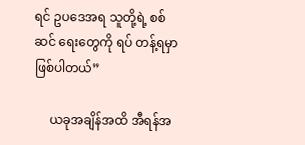ရင် ဥပဒေအရ သူတို့ရဲ့ စစ်ဆင် ရေးတွေကို ရပ် တန့်ရမှာဖြစ်ပါတယ်”

     ယခုအချိန်အထိ အီရန်အ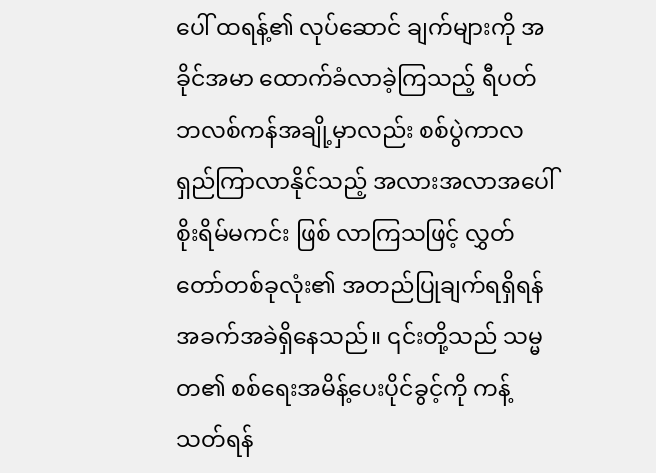ပေါ် ထရန့်၏ လုပ်ဆောင် ချက်များကို အခိုင်အမာ ထောက်ခံလာခဲ့ကြသည့် ရီပတ်ဘလစ်ကန်အချို့မှာလည်း စစ်ပွဲကာလ ရှည်ကြာလာနိုင်သည့် အလားအလာအပေါ် စိုးရိမ်မကင်း ဖြစ် လာကြသဖြင့် လွှတ်တော်တစ်ခုလုံး၏ အတည်ပြုချက်ရရှိရန် အခက်အခဲရှိနေသည်။ ၎င်းတို့သည် သမ္မတ၏ စစ်ရေးအမိန့်ပေးပိုင်ခွင့်ကို ကန့်သတ်ရန်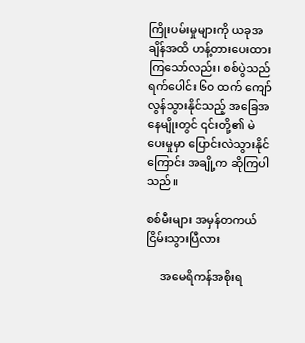ကြိုးပမ်းမှုများကို ယခုအချိန်အထိ ဟန့်တားပေးထားကြသော်လည်း၊ စစ်ပွဲသည် ရက်ပေါင်း ၆၀ ထက် ကျော်လွန်သွားနိုင်သည့် အခြေအနေမျိုးတွင် ၎င်းတို့၏ မဲပေးမှုမှာ ပြောင်းလဲသွားနိုင်ကြောင်း အချို့က ဆိုကြပါသည်။

စစ်မီးများ အမှန်တကယ် ငြိမ်းသွားပြီလား

     အမေရိကန်အစိုးရ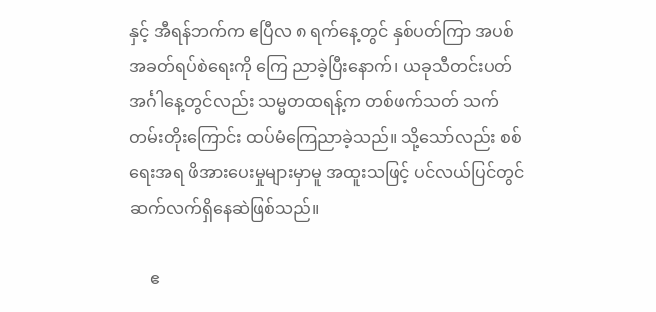နှင့် အီရန်ဘက်က ဧပြီလ ၈ ရက်နေ့တွင် နှစ်ပတ်ကြာ အပစ်အခတ်ရပ်စဲရေးကို ကြေ ညာခဲ့ပြီးနောက်၊ ယခုသီတင်းပတ် အင်္ဂါနေ့တွင်လည်း သမ္မတထရန့်က တစ်ဖက်သတ် သက်တမ်းတိုးကြောင်း ထပ်မံကြေညာခဲ့သည်။ သို့သော်လည်း စစ်ရေးအရ ဖိအားပေးမှုများမှာမူ အထူးသဖြင့် ပင်လယ်ပြင်တွင် ဆက်လက်ရှိနေဆဲဖြစ်သည်။

     ဧ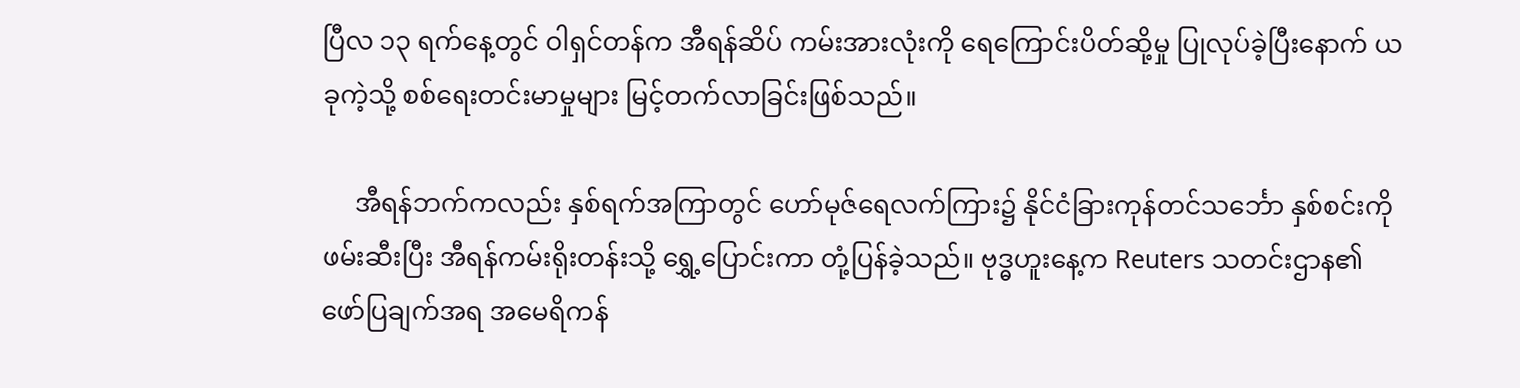ပြီလ ၁၃ ရက်နေ့တွင် ဝါရှင်တန်က အီရန်ဆိပ် ကမ်းအားလုံးကို ရေကြောင်းပိတ်ဆို့မှု ပြုလုပ်ခဲ့ပြီးနောက် ယခုကဲ့သို့ စစ်ရေးတင်းမာမှုများ မြင့်တက်လာခြင်းဖြစ်သည်။

     အီရန်ဘက်ကလည်း နှစ်ရက်အကြာတွင် ဟော်မုဇ်ရေလက်ကြား၌ နိုင်ငံခြားကုန်တင်သင်္ဘော နှစ်စင်းကို ဖမ်းဆီးပြီး အီရန်ကမ်းရိုးတန်းသို့ ရွှေ့ပြောင်းကာ တုံ့ပြန်ခဲ့သည်။ ဗုဒ္ဓဟူးနေ့က Reuters သတင်းဌာန၏ ဖော်ပြချက်အရ အမေရိကန်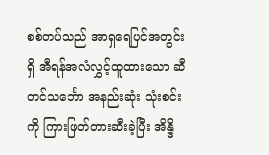စစ်တပ်သည် အာရှရေပြင်အတွင်းရှိ အီရန်အလံလွှင့်ထူထားသော ဆီတင်သင်္ဘော အနည်းဆုံး သုံးစင်းကို ကြားဖြတ်တားဆီးခဲ့ပြီး အိန္ဒိ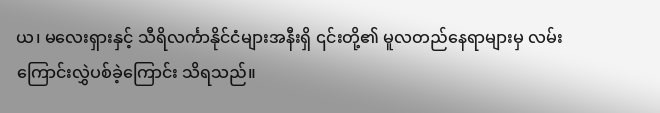ယ၊ မလေးရှားနှင့် သီရိလင်္ကာနိုင်ငံများအနီးရှိ ၎င်းတို့၏ မူလတည်နေရာများမှ လမ်းကြောင်းလွှဲပစ်ခဲ့ကြောင်း သိရသည်။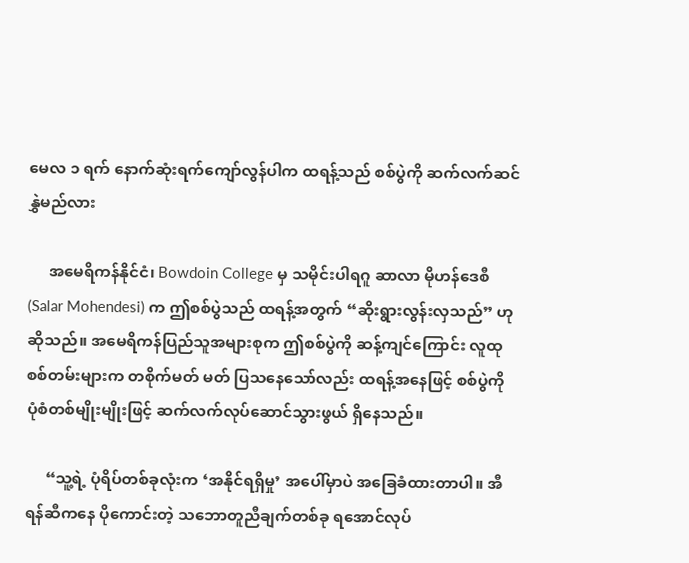မေလ ၁ ရက် နောက်ဆုံးရက်ကျော်လွန်ပါက ထရန့်သည် စစ်ပွဲကို ဆက်လက်ဆင်နွှဲမည်လား

     အမေရိကန်နိုင်ငံ၊ Bowdoin College မှ သမိုင်းပါရဂူ ဆာလာ မိုဟန်ဒေစီ (Salar Mohendesi) က ဤစစ်ပွဲသည် ထရန့်အတွက် “ဆိုးရွားလွန်းလှသည်” ဟု ဆိုသည်။ အမေရိကန်ပြည်သူအများစုက ဤစစ်ပွဲကို ဆန့်ကျင်ကြောင်း လူထုစစ်တမ်းများက တစိုက်မတ် မတ် ပြသနေသော်လည်း ထရန့်အနေဖြင့် စစ်ပွဲကို ပုံစံတစ်မျိုးမျိုးဖြင့် ဆက်လက်လုပ်ဆောင်သွားဖွယ် ရှိနေသည်။

     “သူ့ရဲ့ ပုံရိပ်တစ်ခုလုံးက ‘အနိုင်ရရှိမှု’ အပေါ်မှာပဲ အခြေခံထားတာပါ။ အီရန်ဆီကနေ ပိုကောင်းတဲ့ သဘောတူညီချက်တစ်ခု ရအောင်လုပ်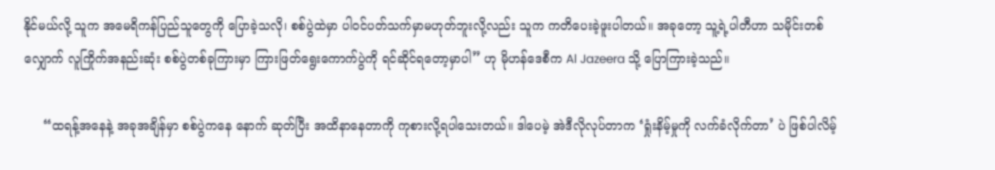နိုင်မယ်လို့ သူက အမေရိကန်ပြည်သူတွေကို ပြောခဲ့သလို၊ စစ်ပွဲထဲမှာ ပါဝင်ပတ်သက်မှာမဟုတ်ဘူးလို့လည်း သူက ကတိပေးခဲ့ဖူးပါတယ်။ အခုတော့ သူ့ရဲ့ပါတီဟာ သမိုင်းတစ် လျှောက် လူကြိုက်အနည်းဆုံး စစ်ပွဲတစ်ခုကြားမှာ ကြားဖြတ်ရွေးကောက်ပွဲကို ရင်ဆိုင်ရတော့မှာပါ” ဟု မိုဟန်ဒေစီက Al Jazeera သို့ ပြောကြားခဲ့သည်။

     “ထရန့်အနေနဲ့ အခုအချိန်မှာ စစ်ပွဲကနေ နောက် ဆုတ်ပြီး အထိနာနေတာကို ကုစားလို့ရပါသေးတယ်။ ဒါပေမဲ့ အဲဒီလိုလုပ်တာက ‘ရှုံးနိမ့်မှုကို လက်ခံလိုက်တာ’ ပဲ ဖြစ်ပါလိမ့်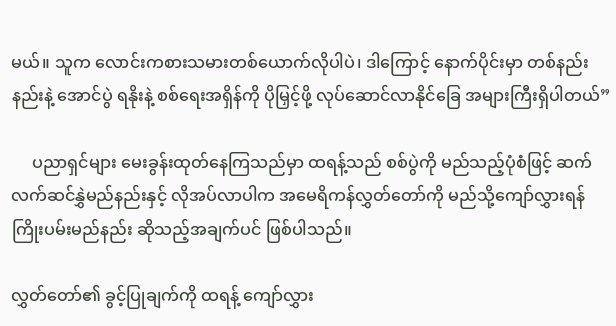မယ်။ သူက လောင်းကစားသမားတစ်ယောက်လိုပါပဲ၊ ဒါကြောင့် နောက်ပိုင်းမှာ တစ်နည်းနည်းနဲ့ အောင်ပွဲ ရနိုးနဲ့ စစ်ရေးအရှိန်ကို ပိုမြှင့်ဖို့ လုပ်ဆောင်လာနိုင်ခြေ အများကြီးရှိပါတယ်”

     ပညာရှင်များ မေးခွန်းထုတ်နေကြသည်မှာ ထရန့်သည် စစ်ပွဲကို မည်သည့်ပုံစံဖြင့် ဆက်လက်ဆင်နွှဲမည်နည်းနှင့် လိုအပ်လာပါက အမေရိကန်လွှတ်တော်ကို မည်သို့ကျော်လွှားရန် ကြိုးပမ်းမည်နည်း ဆိုသည့်အချက်ပင် ဖြစ်ပါသည်။

လွှတ်တော်၏ ခွင့်ပြုချက်ကို ထရန့် ကျော်လွှား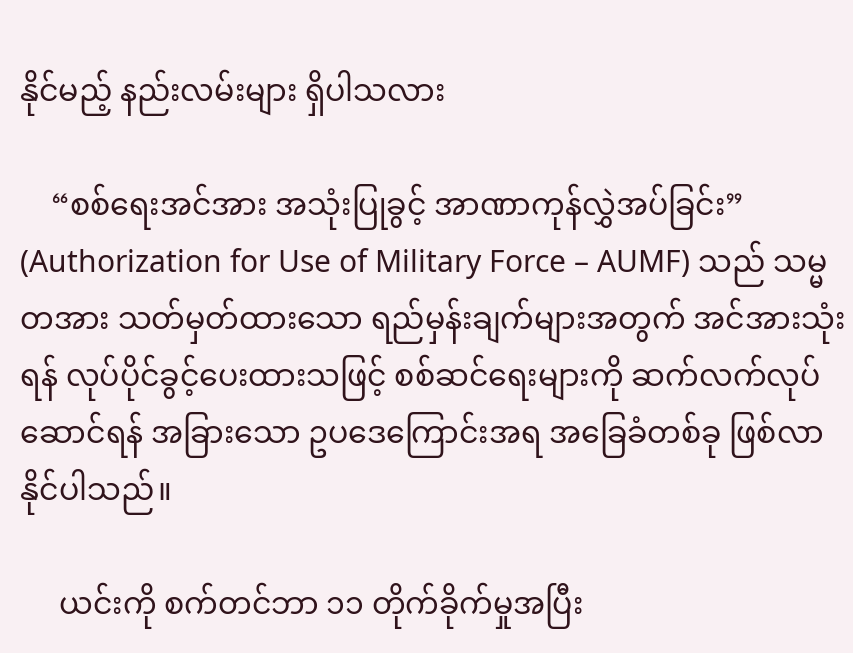နိုင်မည့် နည်းလမ်းများ ရှိပါသလား

    “စစ်ရေးအင်အား အသုံးပြုခွင့် အာဏာကုန်လွှဲအပ်ခြင်း” (Authorization for Use of Military Force – AUMF) သည် သမ္မတအား သတ်မှတ်ထားသော ရည်မှန်းချက်များအတွက် အင်အားသုံးရန် လုပ်ပိုင်ခွင့်ပေးထားသဖြင့် စစ်ဆင်ရေးများကို ဆက်လက်လုပ် ဆောင်ရန် အခြားသော ဥပဒေကြောင်းအရ အခြေခံတစ်ခု ဖြစ်လာနိုင်ပါသည်။

     ယင်းကို စက်တင်ဘာ ၁၁ တိုက်ခိုက်မှုအပြီး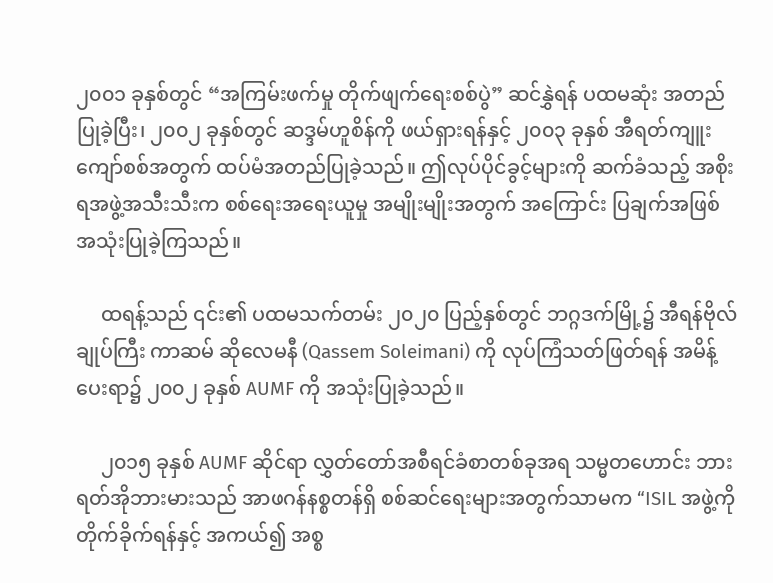၂၀၀၁ ခုနှစ်တွင် “အကြမ်းဖက်မှု တိုက်ဖျက်ရေးစစ်ပွဲ” ဆင်နွှဲရန် ပထမဆုံး အတည်ပြုခဲ့ပြီး၊ ၂၀၀၂ ခုနှစ်တွင် ဆဒ္ဒမ်ဟူစိန်ကို ဖယ်ရှားရန်နှင့် ၂၀၀၃ ခုနှစ် အီရတ်ကျူး ကျော်စစ်အတွက် ထပ်မံအတည်ပြုခဲ့သည်။ ဤလုပ်ပိုင်ခွင့်များကို ဆက်ခံသည့် အစိုးရအဖွဲ့အသီးသီးက စစ်ရေးအရေးယူမှု အမျိုးမျိုးအတွက် အကြောင်း ပြချက်အဖြစ် အသုံးပြုခဲ့ကြသည်။

     ထရန့်သည် ၎င်း၏ ပထမသက်တမ်း ၂၀၂၀ ပြည့်နှစ်တွင် ဘဂ္ဂဒက်မြို့၌ အီရန်ဗိုလ်ချုပ်ကြီး ကာဆမ် ဆိုလေမနီ (Qassem Soleimani) ကို လုပ်ကြံသတ်ဖြတ်ရန် အမိန့်ပေးရာ၌ ၂၀၀၂ ခုနှစ် AUMF ကို အသုံးပြုခဲ့သည်။

     ၂၀၁၅ ခုနှစ် AUMF ဆိုင်ရာ လွှတ်တော်အစီရင်ခံစာတစ်ခုအရ သမ္မတဟောင်း ဘားရတ်အိုဘားမားသည် အာဖဂန်နစ္စတန်ရှိ စစ်ဆင်ရေးများအတွက်သာမက “ISIL အဖွဲ့ကို တိုက်ခိုက်ရန်နှင့် အကယ်၍ အစ္စ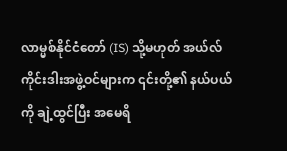လာမ္မစ်နိုင်ငံတော် (IS) သို့မဟုတ် အယ်လ်ကိုင်းဒါးအဖွဲ့ဝင်များက ၎င်းတို့၏ နယ်ပယ်ကို ချဲ့ထွင်ပြီး အမေရိ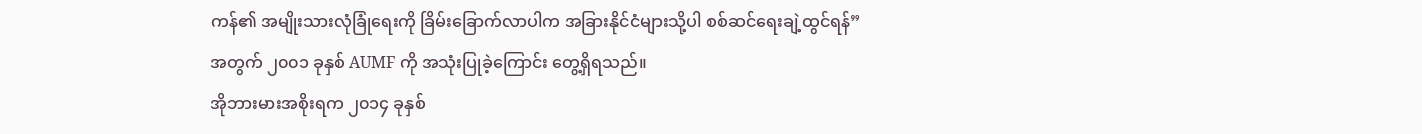ကန်၏ အမျိုးသားလုံခြုံရေးကို ခြိမ်းခြောက်လာပါက အခြားနိုင်ငံများသို့ပါ စစ်ဆင်ရေးချဲ့ထွင်ရန်” အတွက် ၂၀၀၁ ခုနှစ် AUMF ကို အသုံးပြုခဲ့ကြောင်း တွေ့ရှိရသည်။
အိုဘားမားအစိုးရက ၂၀၁၄ ခုနှစ်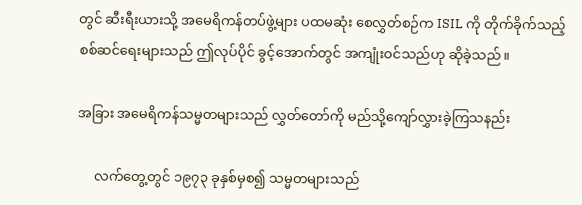တွင် ဆီးရီးယားသို့ အမေရိကန်တပ်ဖွဲ့များ ပထမဆုံး စေလွှတ်စဉ်က ISIL ကို တိုက်ခိုက်သည့် စစ်ဆင်ရေးများသည် ဤလုပ်ပိုင် ခွင့်အောက်တွင် အကျုံးဝင်သည်ဟု ဆိုခဲ့သည်။

အခြား အမေရိကန်သမ္မတများသည် လွှတ်တော်ကို မည်သို့ကျော်လွှားခဲ့ကြသနည်း

     လက်တွေ့တွင် ၁၉၇၃ ခုနှစ်မှစ၍ သမ္မတများသည်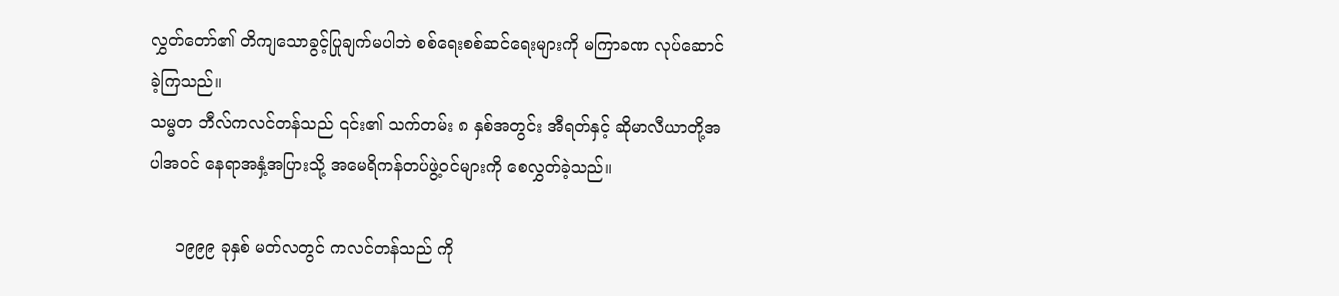လွှတ်တော်၏ တိကျသောခွင့်ပြုချက်မပါဘဲ စစ်ရေးစစ်ဆင်ရေးများကို မကြာခဏ လုပ်ဆောင်ခဲ့ကြသည်။
သမ္မတ ဘီလ်ကလင်တန်သည် ၎င်း၏ သက်တမ်း ၈ နှစ်အတွင်း အီရတ်နှင့် ဆိုမာလီယာတို့အပါအဝင် နေရာအနှံ့အပြားသို့ အမေရိကန်တပ်ဖွဲ့ဝင်များကို စေလွှတ်ခဲ့သည်။

     ၁၉၉၉ ခုနှစ် မတ်လတွင် ကလင်တန်သည် ကို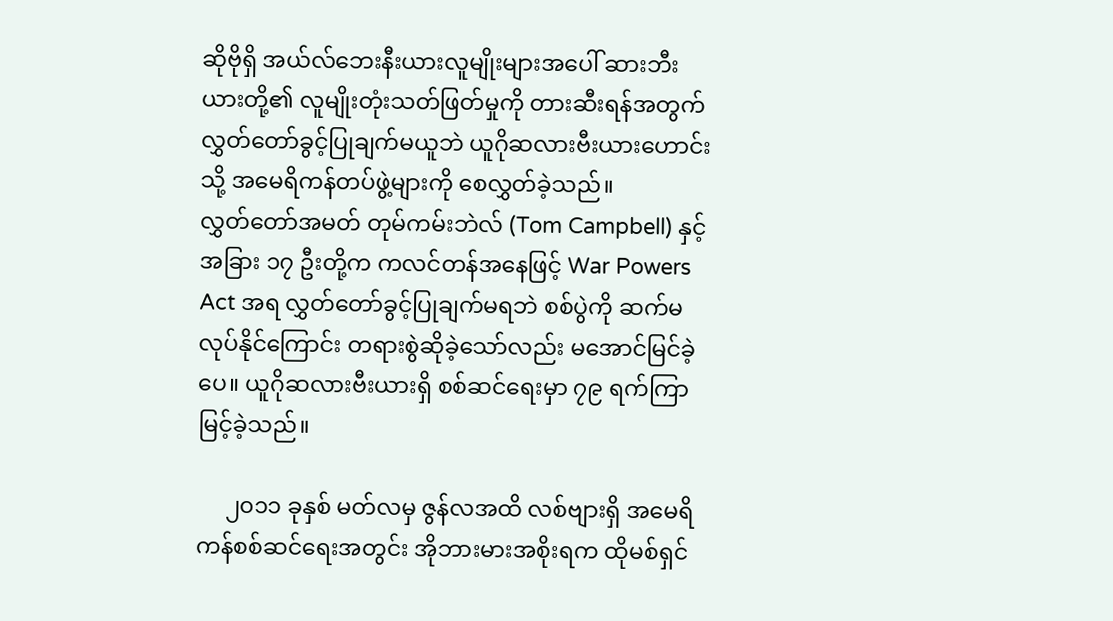ဆိုဗိုရှိ အယ်လ်ဘေးနီးယားလူမျိုးများအပေါ် ဆားဘီးယားတို့၏ လူမျိုးတုံးသတ်ဖြတ်မှုကို တားဆီးရန်အတွက် လွှတ်တော်ခွင့်ပြုချက်မယူဘဲ ယူဂိုဆလားဗီးယားဟောင်းသို့ အမေရိကန်တပ်ဖွဲ့များကို စေလွှတ်ခဲ့သည်။
လွှတ်တော်အမတ် တုမ်ကမ်းဘဲလ် (Tom Campbell) နှင့် အခြား ၁၇ ဦးတို့က ကလင်တန်အနေဖြင့် War Powers Act အရ လွှတ်တော်ခွင့်ပြုချက်မရဘဲ စစ်ပွဲကို ဆက်မလုပ်နိုင်ကြောင်း တရားစွဲဆိုခဲ့သော်လည်း မအောင်မြင်ခဲ့ပေ။ ယူဂိုဆလားဗီးယားရှိ စစ်ဆင်ရေးမှာ ၇၉ ရက်ကြာမြင့်ခဲ့သည်။

     ၂၀၁၁ ခုနှစ် မတ်လမှ ဇွန်လအထိ လစ်ဗျားရှိ အမေရိကန်စစ်ဆင်ရေးအတွင်း အိုဘားမားအစိုးရက ထိုမစ်ရှင်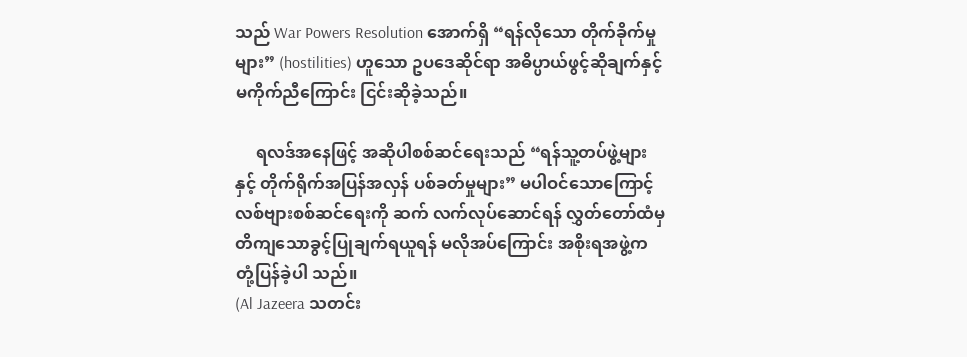သည် War Powers Resolution အောက်ရှိ “ရန်လိုသော တိုက်ခိုက်မှုများ” (hostilities) ဟူသော ဥပဒေဆိုင်ရာ အဓိပ္ပာယ်ဖွင့်ဆိုချက်နှင့် မကိုက်ညီကြောင်း ငြင်းဆိုခဲ့သည်။

     ရလဒ်အနေဖြင့် အဆိုပါစစ်ဆင်ရေးသည် “ရန်သူ့တပ်ဖွဲ့များနှင့် တိုက်ရိုက်အပြန်အလှန် ပစ်ခတ်မှုများ” မပါဝင်သောကြောင့် လစ်ဗျားစစ်ဆင်ရေးကို ဆက် လက်လုပ်ဆောင်ရန် လွှတ်တော်ထံမှ တိကျသောခွင့်ပြုချက်ရယူရန် မလိုအပ်ကြောင်း အစိုးရအဖွဲ့က တုံ့ပြန်ခဲ့ပါ သည်။
(Al Jazeera သတင်း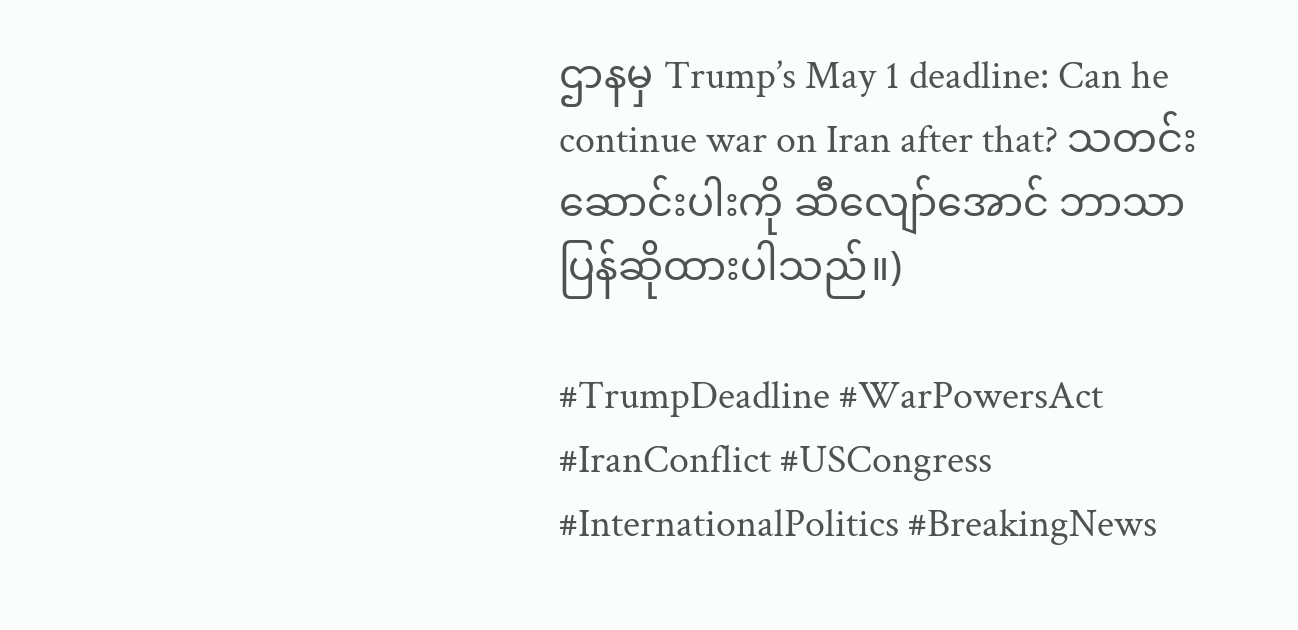ဌာနမှ Trump’s May 1 deadline: Can he continue war on Iran after that? သတင်းဆောင်းပါးကို ဆီလျော်အောင် ဘာသာပြန်ဆိုထားပါသည်။)

#TrumpDeadline #WarPowersAct #IranConflict #USCongress #InternationalPolitics #BreakingNews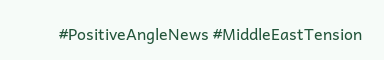#PositiveAngleNews #MiddleEastTension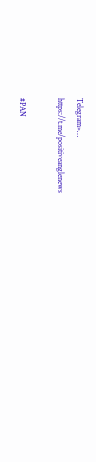Telegram»…
https://t.me/positiveanglenews

#PAN